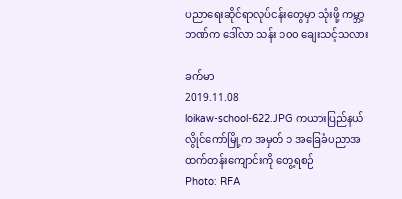ပညာရေးဆိုင်ရာလုပ်ငန်းတွေမှာ သုံးဖို့ ကမ္ဘာ့ဘဏ်က ဒေါ်လာ သန်း ၁၀၀ ချေးသင့်သလား

ခက်မာ
2019.11.08
loikaw-school-622.JPG ကယားပြည်နယ် လွိုင်ကော်မြို့က အမှတ် ၁ အခြေခံပညာအထက်တန်းကျောင်းကို တွေ့ရစဉ်
Photo: RFA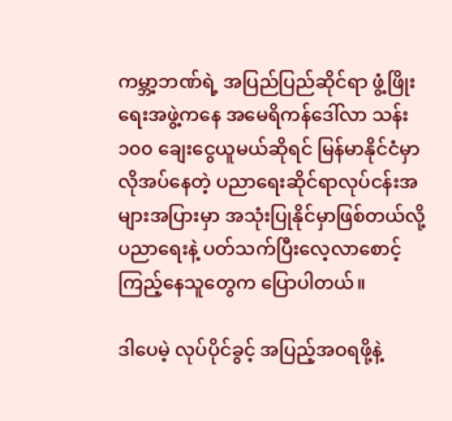ကမ္ဘာ့ဘဏ်ရဲ့ အပြည်ပြည်ဆိုင်ရာ ဖွံ့ဖြိုးရေးအဖွဲ့ကနေ အမေရိကန်ဒေါ်လာ သန်း ၁၀၀ ချေးငွေယူမယ်ဆိုရင် မြန်မာနိုင်ငံမှာလိုအပ်နေတဲ့ ပညာရေးဆိုင်ရာလုပ်ငန်းအများအပြားမှာ အသုံးပြုနိုင်မှာဖြစ်တယ်လို့ ပညာရေးနဲ့ ပတ်သက်ပြီးလေ့လာစောင့်ကြည့်နေသူတွေက ပြောပါတယ်။

ဒါပေမဲ့ လုပ်ပိုင်ခွင့် အပြည့်အဝရဖို့နဲ့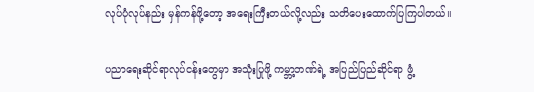လုပ်ပုံလုပ်နည်း မှန်ကန်ဖို့တော့ အရေးကြီးတယ်လို့လည်း သတိပေးထောက်ပြကြပါတယ်။

ပညာရေးဆိုင်ရာလုပ်ငန်းတွေမှာ အသုံးပြုဖို့ ကမ္ဘာ့ဘဏ်ရဲ့ အပြည်ပြည်ဆိုင်ရာ ဖွံ့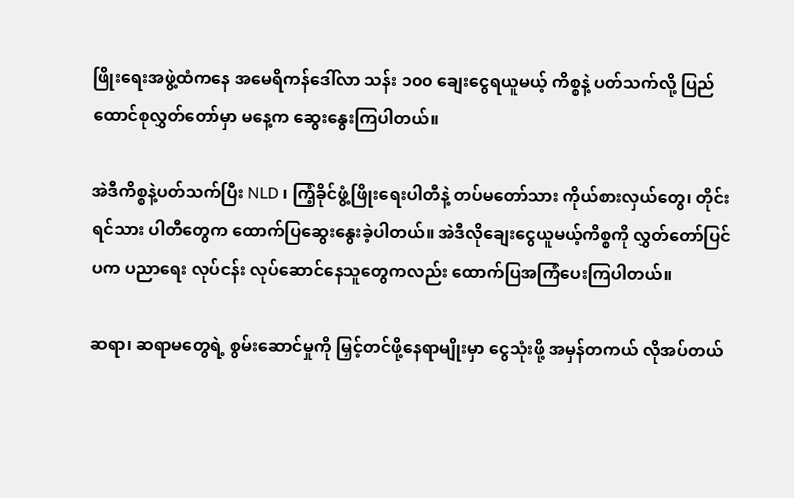ဖြိုးရေးအဖွဲ့ထံကနေ အမေရိကန်ဒေါ်လာ သန်း ၁၀၀ ချေးငွေရယူမယ့် ကိစ္စနဲ့ ပတ်သက်လို့ ပြည်ထောင်စုလွှတ်တော်မှာ မနေ့က ဆွေးနွေးကြပါတယ်။

အဲဒီကိစ္စနဲ့ပတ်သက်ပြီး NLD ၊ ကြံ့ခိုင်ဖွံ့ဖြိုးရေးပါတီနဲ့ တပ်မတော်သား ကိုယ်စားလှယ်တွေ၊ တိုင်းရင်သား ပါတီတွေက ထောက်ပြဆွေးနွေးခဲ့ပါတယ်။ အဲဒီလိုချေးငွေယူမယ့်ကိစ္စကို လွှတ်တော်ပြင်ပက ပညာရေး လုပ်ငန်း လုပ်ဆောင်နေသူတွေကလည်း ထောက်ပြအကြံပေးကြပါတယ်။

ဆရာ၊ ဆရာမတွေရဲ့ စွမ်းဆောင်မှုကို မြှင့်တင်ဖို့နေရာမျိုးမှာ ငွေသုံးဖို့ အမှန်တကယ် လိုအပ်တယ်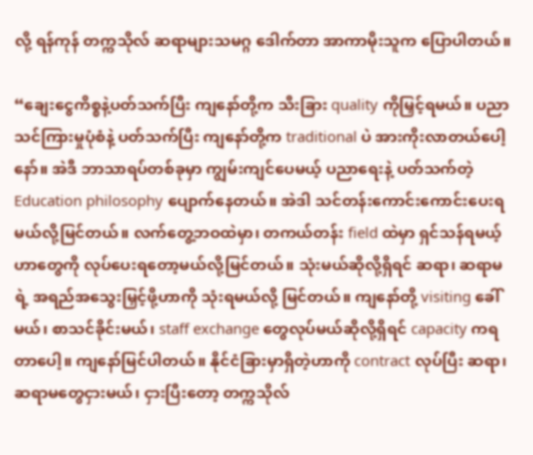လို့ ရန်ကုန် တက္ကသိုလ် ဆရာများသမဂ္ဂ ဒေါက်တာ အာကာမိုးသူက ပြောပါတယ်။

“ချေးငွေကိစ္စနဲ့ပတ်သက်ပြီး ကျနော်တို့က သီးခြား quality ကိုမြှင့်ရမယ်။ ပညာသင်ကြားမှုပုံစံနဲ့ ပတ်သက်ပြီး ကျနော်တို့က traditional ပဲ အားကိုးလာတယ်ပေါ့နော်။ အဲဒီ ဘာသာရပ်တစ်ခုမှာ ကျွမ်းကျင်ပေမယ့် ပညာရေးနဲ့ ပတ်သက်တဲ့ Education philosophy ပျောက်နေတယ်။ အဲဒါ သင်တန်းကောင်းကောင်းပေးရမယ်လို့မြင်တယ်။ လက်တွေ့ဘဝထဲမှာ၊ တကယ်တန်း field ထဲမှာ ရှင်သန်ရမယ့်ဟာတွေကို လုပ်ပေးရတော့မယ်လို့မြင်တယ်။ သုံးမယ်ဆိုလို့ရှိရင် ဆရာ၊ ဆရာမရဲ့ အရည်အသွေးမြှင့်ဖို့ဟာကို သုံးရမယ်လို့ မြင်တယ်။ ကျနော်တို့ visiting ခေါ်မယ်၊ စာသင်ခိုင်းမယ်၊ staff exchange တွေလုပ်မယ်ဆိုလို့ရှိရင် capacity ကရတာပေါ့။ ကျနော်မြင်ပါတယ်။ နိုင်ငံခြားမှာရှိတဲ့ဟာကို contract လုပ်ပြီး ဆရာ၊ ဆရာမတွေငှားမယ်၊ ငှားပြီးတော့ တက္ကသိုလ်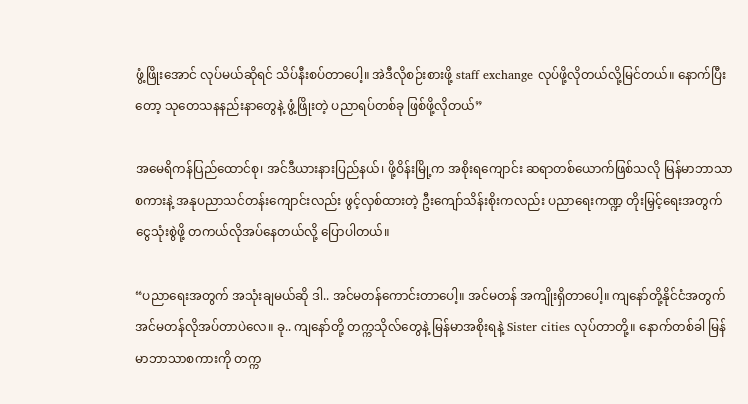ဖွံ့ဖြိုးအောင် လုပ်မယ်ဆိုရင် သိပ်နီးစပ်တာပေါ့။ အဲဒီလိုစဉ်းစားဖို့ staff exchange လုပ်ဖို့လိုတယ်လို့မြင်တယ်။ နောက်ပြီးတော့ သုတေသနနည်းနာတွေနဲ့ ဖွံ့ဖြိုးတဲ့ ပညာရပ်တစ်ခု ဖြစ်ဖို့လိုတယ်”

အမေရိကန်ပြည်ထောင်စု၊ အင်ဒီယားနားပြည်နယ်၊ ဖို့ဝိန်းမြို့က အစိုးရကျောင်း ဆရာတစ်ယောက်ဖြစ်သလို မြန်မာဘာသာစကားနဲ့ အနုပညာသင်တန်းကျောင်းလည်း ဖွင့်လှစ်ထားတဲ့ ဦးကျော်သိန်းစိုးကလည်း ပညာရေးကဏ္ဍ တိုးမြှင့်ရေးအတွက် ငွေသုံးစွဲဖို့ တကယ်လိုအပ်နေတယ်လို့ ပြောပါတယ်။

“ပညာရေးအတွက် အသုံးချမယ်ဆို ဒါ.. အင်မတန်ကောင်းတာပေါ့။ အင်မတန် အကျိုးရှိတာပေါ့။ ကျနော်တို့နိုင်ငံအတွက် အင်မတန်လိုအပ်တာပဲလေ။ ခု.. ကျနော်တို့ တက္ကသိုလ်တွေနဲ့ မြန်မာအစိုးရနဲ့ Sister cities လုပ်တာတို့။ နောက်တစ်ခါ မြန်မာဘာသာစကားကို တက္က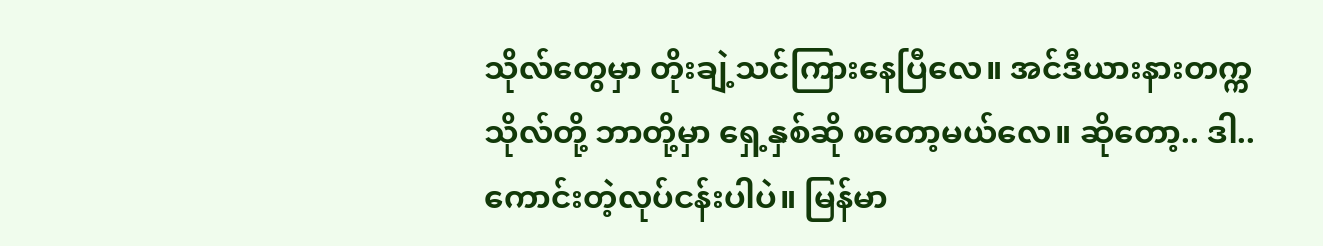သိုလ်တွေမှာ တိုးချဲ့သင်ကြားနေပြီလေ။ အင်ဒီယားနားတက္ကသိုလ်တို့ ဘာတို့မှာ ရှေ့နှစ်ဆို စတော့မယ်လေ။ ဆိုတော့.. ဒါ..ကောင်းတဲ့လုပ်ငန်းပါပဲ။ မြန်မာ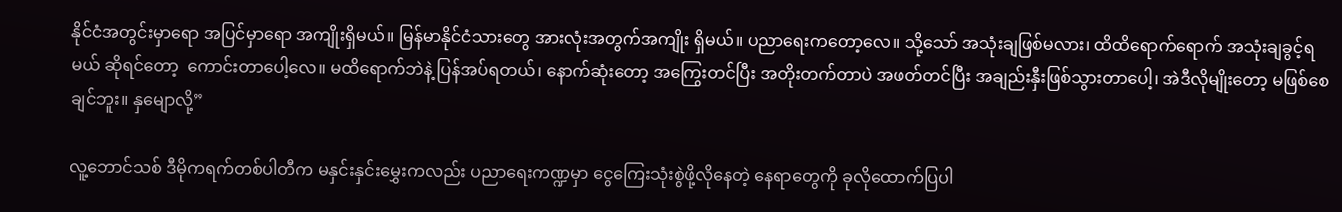နိုင်ငံအတွင်းမှာရော အပြင်မှာရော အကျိုးရှိမယ်။ မြန်မာနိုင်ငံသားတွေ အားလုံးအတွက်အကျိုး ရှိမယ်။ ပညာရေးကတော့လေ။ သို့သော် အသုံးချဖြစ်မလား၊ ထိထိရောက်ရောက် အသုံးချခွင့်ရမယ် ဆိုရင်တော့  ကောင်းတာပေါ့လေ။ မထိရောက်ဘဲနဲ့ ပြန်အပ်ရတယ်၊ နောက်ဆုံးတော့ အကြွေးတင်ပြီး အတိုးတက်တာပဲ အဖတ်တင်ပြီး အချည်းနှီးဖြစ်သွားတာပေါ့၊ အဲဒီလိုမျိုးတော့ မဖြစ်စေချင်ဘူး။ နှမျောလို့”

လူ့ဘောင်သစ် ဒီမိုကရက်တစ်ပါတီက မနှင်းနှင်းမွှေးကလည်း ပညာရေးကဏ္ဍမှာ ငွေကြေးသုံးစွဲဖို့လိုနေတဲ့ နေရာတွေကို ခုလိုထောက်ပြပါ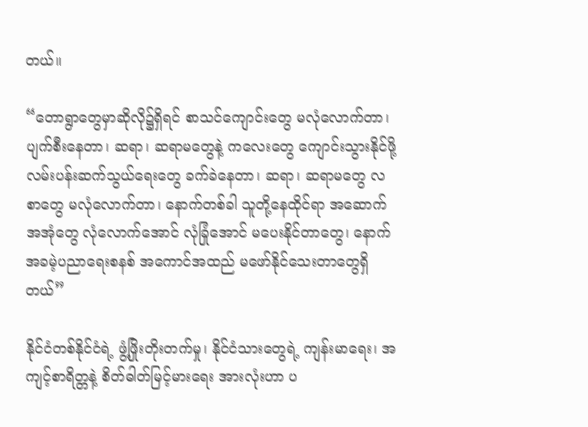တယ်။

“တောရွာတွေမှာဆိုလို၌ရှိရင် စာသင်ကျောင်းတွေ မလုံလောက်တာ၊ ပျက်စီးနေတာ၊ ဆရာ၊ ဆရာမတွေနဲ့ ကလေးတွေ ကျောင်းသွားနိုင်ဖို့ လမ်းပန်းဆက်သွယ်ရေးတွေ ခက်ခဲနေတာ၊ ဆရာ၊ ဆရာမတွေ လစာတွေ မလုံလောက်တာ၊ နောက်တစ်ခါ သူတို့နေထိုင်ရာ အဆောက်အအုံတွေ လုံလောက်အောင် လုံခြုံအောင် မပေးနိုင်တာတွေ၊ နောက် အခမဲ့ပညာရေးစနစ် အကောင်အထည် မဖော်နိုင်သေးတာတွေရှိတယ်”

နိုင်ငံတစ်နိုင်ငံရဲ့ ဖွံ့ဖြိုးတိုးတက်မှု၊ နိုင်ငံသားတွေရဲ့ ကျန်းမာရေး၊ အကျင့်စာရိတ္တနဲ့ စိတ်ဓါတ်မြင့်မားရေး အားလုံးဟာ ပ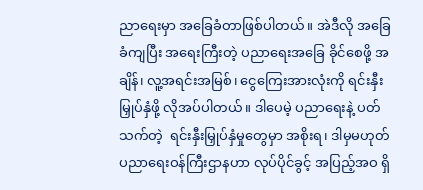ညာရေးမှာ အခြေခံတာဖြစ်ပါတယ်။ အဲဒီလို အခြေခံကျပြီး အရေးကြီးတဲ့ ပညာရေးအခြေ ခိုင်စေဖို့ အချိန်၊ လူ့အရင်းအမြစ်၊ ငွေကြေးအားလုံးကို ရင်းနှီးမြှုပ်နှံဖို့ လိုအပ်ပါတယ်။ ဒါပေမဲ့ ပညာရေးနဲ့ ပတ်သက်တဲ့  ရင်းနှီးမြှုပ်နှံမှုတွေမှာ အစိုးရ၊ ဒါမှမဟုတ် ပညာရေးဝန်ကြီးဌာနဟာ လုပ်ပိုင်ခွင့် အပြည့်အဝ ရှိ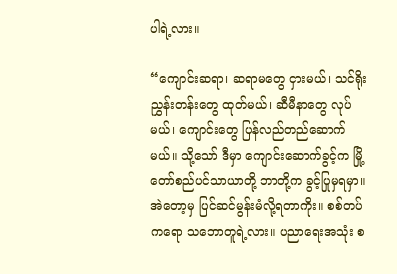ပါရဲ့လား။

“ကျောင်းဆရာ၊ ဆရာမတွေ ငှားမယ်၊ သင်ရိုးညွှန်းတန်းတွေ ထုတ်မယ်၊ ဆီမီနာတွေ လုပ်မယ်၊ ကျောင်းတွေ ပြန်လည်တည်ဆောက်မယ်။ သို့သော် ဒီမှာ ကျောင်းဆောက်ခွင့်က မြို့တော်စည်ပင်သာယာတို့ ဘာတို့က ခွင့်ပြုမှရမှာ။ အဲတော့မှ ပြင်ဆင်မွန်းမံလို့ရတာကိုး။ စစ်တပ်ကရော သဘောတူရဲ့လား။ ပညာရေးအသုံး စ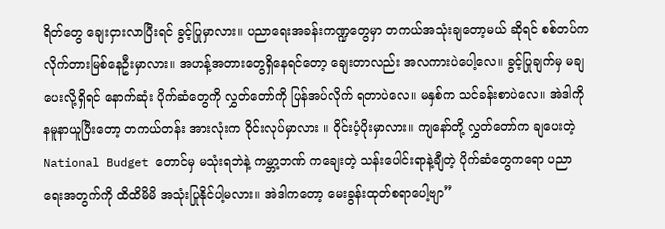ရိတ်တွေ ချေးငှားလာပြီးရင် ခွင့်ပြုမှာလား။ ပညာရေးအခန်းကဏ္ဍတွေမှာ တကယ်အသုံးချတော့မယ် ဆိုရင် စစ်တပ်က လိုက်တားမြစ်နေဦးမှာလား။ အဟန့်အတားတွေရှိနေရင်တော့ ချေးတာလည်း အလကားပဲပေါ့လေ။ ခွင့်ပြုချက်မှ မချပေးလို့ရှိရင် နောက်ဆုံး ပိုက်ဆံတွေကို လွှတ်တော်ကို ပြန်အပ်လိုက် ရတာပဲလေ။ မနှစ်က သင်ခန်းစာပဲလေ။ အဲဒါကိုနမူနာယူပြီးတော့ တကယ်တန်း အားလုံးက ဝိုင်းလုပ်မှာလား ။ ဝိုင်းပံ့ပိုးမှာလား။ ကျနော်တို့ လွှတ်တော်က ချပေးတဲ့ National Budget တောင်မှ မသုံးရဘဲနဲ့ ကမ္ဘာ့ဘဏ် ကချေးတဲ့ သန်းပေါင်းရာနဲ့ချီတဲ့ ပိုက်ဆံတွေကရော ပညာရေးအတွက်ကို ထိထိမိမိ အသုံးပြုနိုင်ပါ့မလား။ အဲဒါကတော့ မေးခွန်းထုတ်စရာပေါ့ဗျာ”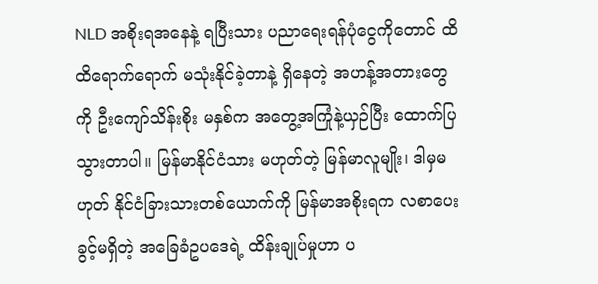NLD အစိုးရအနေနဲ့ ရပြီးသား ပညာရေးရန်ပုံငွေကိုတောင် ထိထိရောက်ရောက် မသုံးနိုင်ခဲ့တာနဲ့ ရှိနေတဲ့ အဟန့်အတားတွေကို ဦးကျော်သိန်းစိုး မနှစ်က အတွေ့အကြုံနဲ့ယှဉ်ပြီး ထောက်ပြသွားတာပါ။ မြန်မာနိုင်ငံသား မဟုတ်တဲ့ မြန်မာလူမျိုး၊ ဒါမှမဟုတ် နိုင်ငံခြားသားတစ်ယောက်ကို မြန်မာအစိုးရက လစာပေးခွင့်မရှိတဲ့ အခြေခံဥပဒေရဲ့ ထိန်းချုပ်မှုဟာ ပ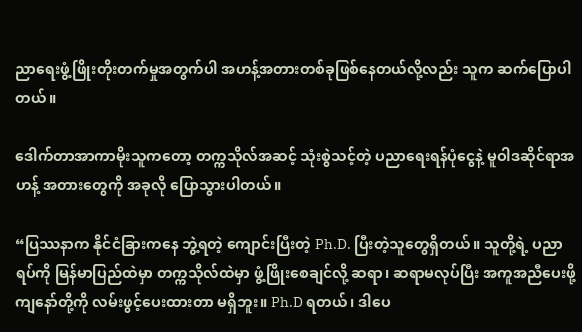ညာရေးဖွံ့ဖြိုးတိုးတက်မှုအတွက်ပါ အဟန့်အတားတစ်ခုဖြစ်နေတယ်လို့လည်း သူက ဆက်ပြောပါတယ်။

ဒေါက်တာအာကာမိုးသူကတော့ တက္ကသိုလ်အဆင့် သုံးစွဲသင့်တဲ့ ပညာရေးရန်ပုံငွေနဲ့ မူဝါဒဆိုင်ရာအဟန့် အတားတွေကို အခုလို ပြောသွားပါတယ်။

“ပြဿနာက နိုင်ငံခြားကနေ ဘွဲ့ရတဲ့ ကျောင်းပြီးတဲ့ Ph.D. ပြီးတဲ့သူတွေရှိတယ်။ သူတို့ရဲ့ ပညာရပ်ကို မြန်မာပြည်ထဲမှာ တက္ကသိုလ်ထဲမှာ ဖွံ့ဖြိုးစေချင်လို့ ဆရာ၊ ဆရာမလုပ်ပြီး အကူအညီပေးဖို့ ကျနော်တို့ကို လမ်းဖွင့်ပေးထားတာ မရှိဘူး။ Ph.D ရတယ်၊ ဒါပေ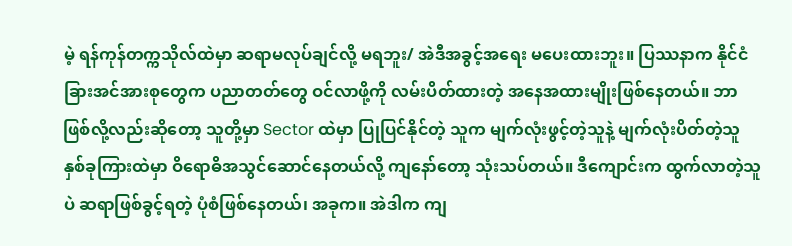မဲ့ ရန်ကုန်တက္ကသိုလ်ထဲမှာ ဆရာမလုပ်ချင်လို့ မရဘူး/ အဲဒီအခွင့်အရေး မပေးထားဘူး။ ပြဿနာက နိုင်ငံခြားအင်အားစုတွေက ပညာတတ်တွေ ဝင်လာဖို့ကို လမ်းပိတ်ထားတဲ့ အနေအထားမျိုးဖြစ်နေတယ်။ ဘာဖြစ်လို့လည်းဆိုတော့ သူတို့မှာ Sector ထဲမှာ ပြုပြင်နိုင်တဲ့ သူက မျက်လုံးဖွင့်တဲ့သူနဲ့ မျက်လုံးပိတ်တဲ့သူ နှစ်ခုကြားထဲမှာ ဝိရောဓိအသွင်ဆောင်နေတယ်လို့ ကျနော်တော့ သုံးသပ်တယ်။ ဒီကျောင်းက ထွက်လာတဲ့သူပဲ ဆရာဖြစ်ခွင့်ရတဲ့ ပုံစံဖြစ်နေတယ်၊ အခုက။ အဲဒါက ကျ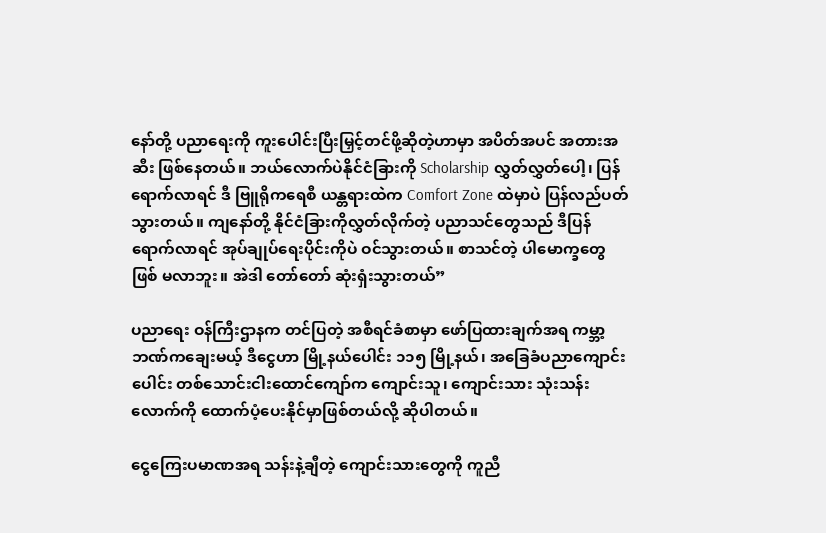နော်တို့ ပညာရေးကို ကူးပေါင်းပြီးမြှင့်တင်ဖို့ဆိုတဲ့ဟာမှာ အပိတ်အပင် အတားအဆီး ဖြစ်နေတယ်။ ဘယ်လောက်ပဲနိုင်ငံခြားကို Scholarship လွှတ်လွှတ်ပေါ့၊ ပြန်ရောက်လာရင် ဒီ ဗြူရိုကရေစီ ယန္တရားထဲက Comfort Zone ထဲမှာပဲ ပြန်လည်ပတ်သွားတယ်။ ကျနော်တို့ နိုင်ငံခြားကိုလွှတ်လိုက်တဲ့ ပညာသင်တွေသည် ဒီပြန်ရောက်လာရင် အုပ်ချုပ်ရေးပိုင်းကိုပဲ ဝင်သွားတယ်။ စာသင်တဲ့ ပါမောက္ခတွေဖြစ် မလာဘူး။ အဲဒါ တော်တော် ဆုံးရှံးသွားတယ်”

ပညာရေး ဝန်ကြီးဌာနက တင်ပြတဲ့ အစီရင်ခံစာမှာ ဖော်ပြထားချက်အရ ကမ္ဘာ့ဘဏ်ကချေးမယ့် ဒီငွေဟာ မြို့နယ်ပေါင်း ၁၁၅ မြို့နယ်၊ အခြေခံပညာကျောင်းပေါင်း တစ်သောင်းငါးထောင်ကျော်က ကျောင်းသူ၊ ကျောင်းသား သုံးသန်းလောက်ကို ထောက်ပံ့ပေးနိုင်မှာဖြစ်တယ်လို့ ဆိုပါတယ်။

ငွေကြေးပမာဏအရ သန်းနဲ့ချီတဲ့ ကျောင်းသားတွေကို ကူညီ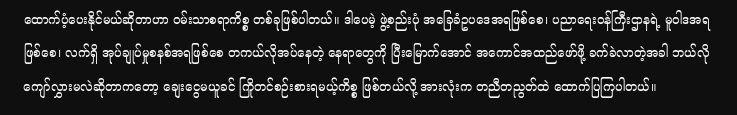ထောက်ပံ့ပေးနိုင်မယ်ဆိုတာဟာ ဝမ်းသာစရာကိစ္စ တစ်ခုဖြစ်ပါတယ်။ ဒါပေမဲ့ ဖွဲ့စည်းပုံ အခြေခံဥပဒေအရဖြစ်စေ၊ ပညာရေးဝန်ကြီးဌာနရဲ့ မူဝါဒအရဖြစ်စေ၊ လက်ရှိ အုပ်ချုပ်မှုစနစ်အရဖြစ်စေ တကယ်လိုအပ်နေတဲ့ နေရာတွေကို ပြီးမြောက်အောင် အကောင်အထည်ဖော်ဖို့ ခက်ခဲလာတဲ့အခါ ဘယ်လိုကျော်လွှားမလဲဆိုတာကတော့ ချေးငွေမယူခင် ကြိုတင်စဉ်းစားရမယ့်ကိစ္စ ဖြစ်တယ်လို့ အားလုံးက တညီတညွတ်ထဲ ထောက်ပြကြပါတယ်။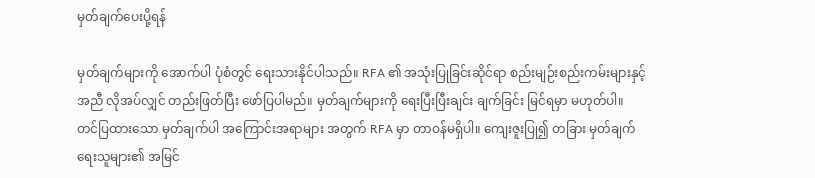မှတ်ချက်ပေးပို့ရန်

မှတ်ချက်များကို အောက်ပါ ပုံစံတွင် ရေးသားနိုင်ပါသည်။ RFA ၏ အသုံးပြုခြင်းဆိုင်ရာ စည်းမျဉ်းစည်းကမ်းများနှင့် အညီ လိုအပ်လျှင် တည်းဖြတ်ပြီး ဖော်ပြပါမည်။ မှတ်ချက်များကို ရေးပြီးပြီးချင်း ချက်ခြင်း မြင်ရမှာ မဟုတ်ပါ။ တင်ပြထားသော မှတ်ချက်ပါ အကြောင်းအရာများ အတွက် RFA မှာ တာဝန်မရှိပါ။ ကျေးဇူးပြု၍ တခြား မှတ်ချက်ရေးသူများ၏ အမြင်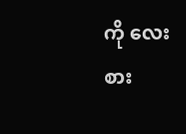ကို လေးစား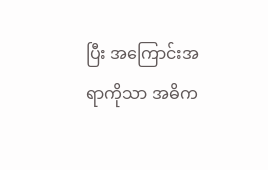ပြီး အကြောင်းအရာကိုသာ အဓိက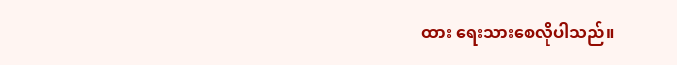ထား ရေးသားစေလိုပါသည်။